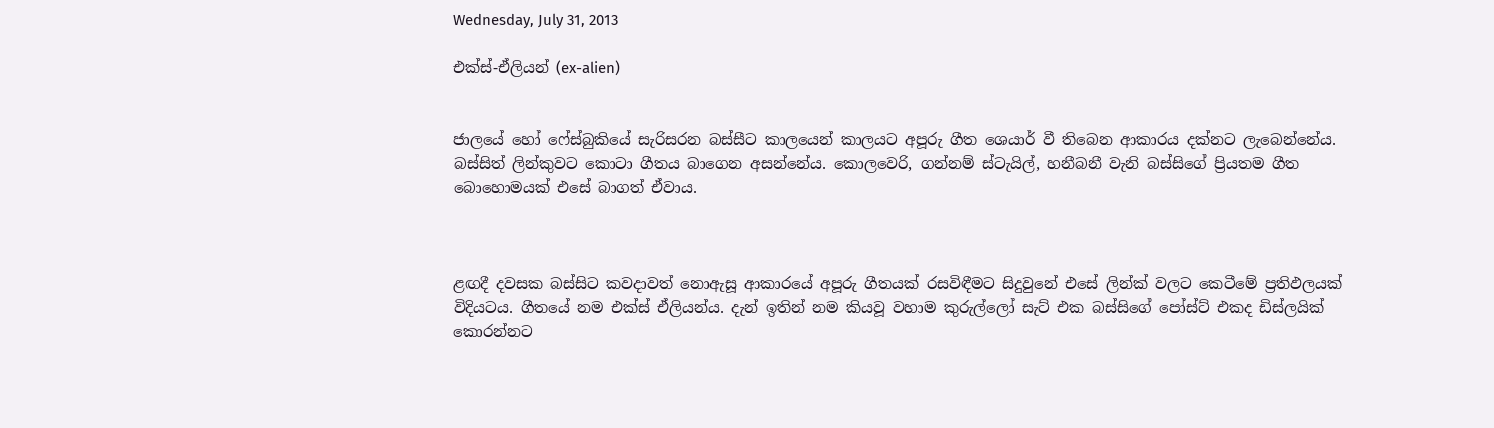Wednesday, July 31, 2013

එක්ස්-ඒලියන් (ex-alien)


ජාලයේ හෝ ෆේස්බුකියේ සැරිසරන බස්සීට කාලයෙන් කාලයට අපූරු ගීත ශෙයාර් වී තිබෙන ආකාරය දක්නට ලැබෙන්නේය. බස්සිත් ලින්කුවට කොටා ගීතය බාගෙන අසන්නේය. කොලවෙරි, ගන්නම් ස්ටැයිල්, හනීබනී වැනි බස්සිගේ ප්‍රියතම ගීත බොහොමයක් එසේ බාගත් ඒවාය.



ළඟදී දවසක බස්සිට කවදාවත් නොඇසූ ආකාරයේ අපූරු ගීතයක් රසවිඳීමට සිදුවුනේ එසේ ලින්ක් වලට කෙටීමේ ප්‍රතිඵලයක් විදියටය. ගීතයේ නම එක්ස් ඒලියන්ය. දැන් ඉතින් නම කියවූ වහාම කුරුල්ලෝ සැට් එක බස්සිගේ පෝස්ට් එකද ඩිස්ලයික් කොරන්නට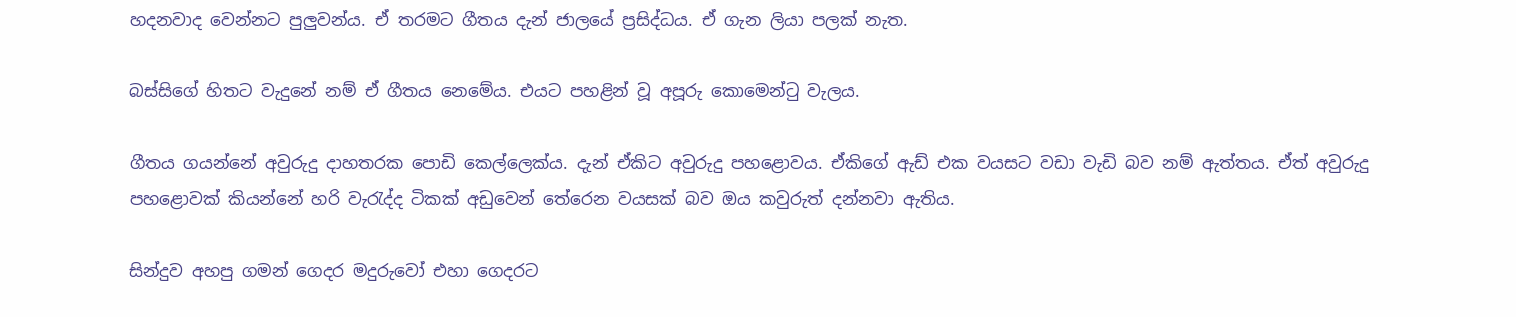හදනවාද වෙන්නට පුලුවන්ය. ඒ තරමට ගීතය දැන් ජාලයේ ප්‍රසිද්ධය. ඒ ගැන ලියා පලක් නැත.

බස්සිගේ හිතට වැදුනේ නම් ඒ ගීතය නෙමේය. එයට පහළින් වූ අපූරු කොමෙන්ටු වැලය.

ගීතය ගයන්නේ අවුරුදු දාහතරක පොඩි කෙල්ලෙක්ය. දැන් ඒකිට අවුරුදු පහළොවය. ඒකිගේ ඇඩ් එක වයසට වඩා වැඩි බව නම් ඇත්තය. ඒත් අවුරුදු පහළොවක් කියන්නේ හරි වැරැද්ද ටිකක් අඩුවෙන් තේරෙන වයසක් බව ඔය කවුරුත් දන්නවා ඇතිය.

සින්දුව අහපු ගමන් ගෙදර මදුරුවෝ එහා ගෙදරට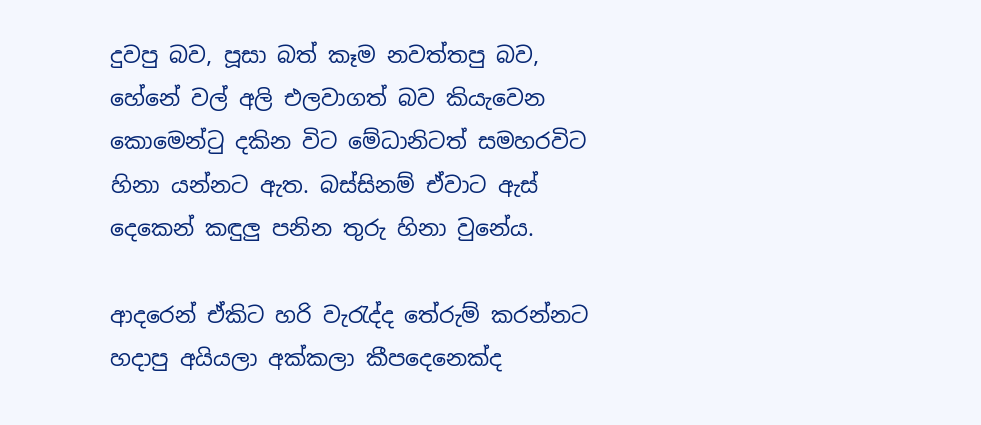දුවපු බව, පූසා බත් කෑම නවත්තපු බව, හේනේ වල් අලි එලවාගත් බව කියැවෙන කොමෙන්ටු දකින විට මේධානිටත් සමහරවිට හිනා යන්නට ඇත. බස්සිනම් ඒවාට ඇස් දෙකෙන් කඳුලු පනින තුරු හිනා වුනේය.

ආදරෙන් ඒකිට හරි වැරැද්ද තේරුම් කරන්නට හදාපු අයියලා අක්කලා කීපදෙනෙක්ද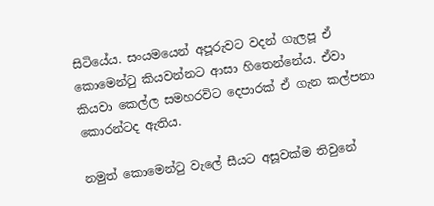සිටියේය. සංයමයෙන් අපූරුවට වදන් ගැලපූ ඒ කොමෙන්ටු කියවන්නට ආසා හිතෙන්නේය. ඒවා කියවා කෙල්ල සමහරවිට දෙපාරක් ඒ ගැන කල්පනා කොරන්ටද ඇතිය.

නමුත් කොමෙන්ටු වැලේ සීයට අසූවක්ම තිවුනේ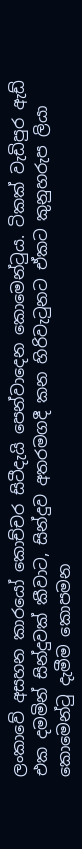ලංකාවේ අසහන කාරයෝ කොච්චර සිටීදැයි පෙන්වාදෙන කොමෙන්ටුය. ටිකක් වැඩිපුර ඇඩ් එක දමමින් සින්දුවක් කීවාට, සින්දුව අතරමගදී කන හිරිවැටුනට ඒකට කුනුහරුප ලියා කොමෙන්ටු දැමීම කොපමන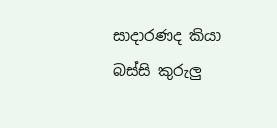සාදාරණද කියා බස්සි කුරුලු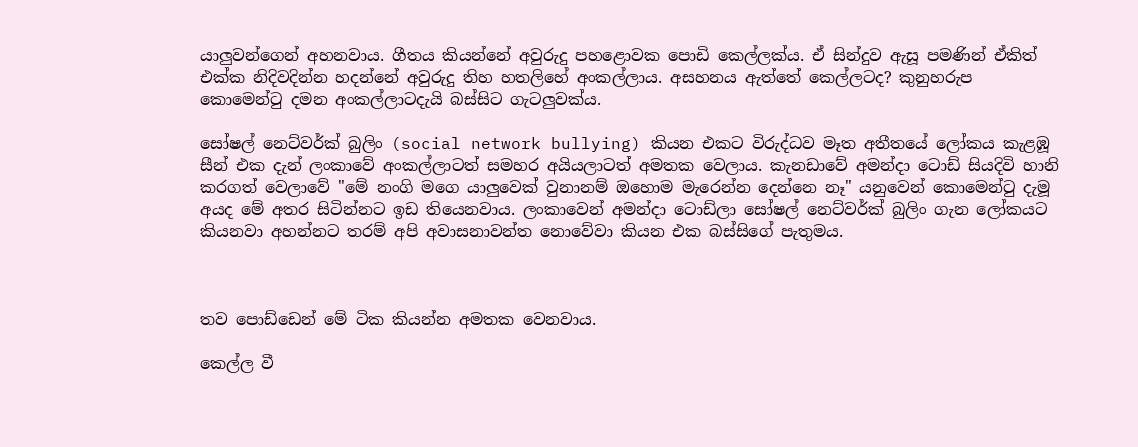යාලුවන්ගෙන් අහනවාය. ගීතය කියන්නේ අවුරුදු පහළොවක පොඩි කෙල්ලක්ය. ඒ සින්දුව ඇසූ පමණින් ඒකිත් එක්ක නිදිවදින්න හදන්නේ අවුරුදු තිහ හතලිහේ අංකල්ලාය. අසහනය ඇත්තේ කෙල්ලටද? කුනුහරුප කොමෙන්ටු දමන අංකල්ලාටදැයි බස්සිට ගැටලුවක්ය.

සෝෂල් නෙට්වර්ක් බුලිං (social network bullying) කියන එකට විරුද්ධව මෑත අතීතයේ ලෝකය කැළඹූ සීන් එක දැන් ලංකාවේ අංකල්ලාටත් සමහර අයියලාටත් අමතක වෙලාය. කැනඩාවේ අමන්දා ටොඩ් සියදිවි හානි කරගත් වෙලාවේ "මේ නංගි මගෙ යාලුවෙක් වුනානම් ඔහොම මැරෙන්න දෙන්නෙ නෑ" යනුවෙන් කොමෙන්ටු දැමූ අයද මේ අතර සිටින්නට ඉඩ තියෙනවාය. ලංකාවෙන් අමන්දා ටොඩ්ලා සෝෂල් නෙට්වර්ක් බුලිං ගැන ලෝකයට කියනවා අහන්නට තරම් අපි අවාසනාවන්ත නොවේවා කියන එක බස්සිගේ පැතුමය.



තව පොඩ්ඩෙන් මේ ටික කියන්න අමතක වෙනවාය.

කෙල්ල වී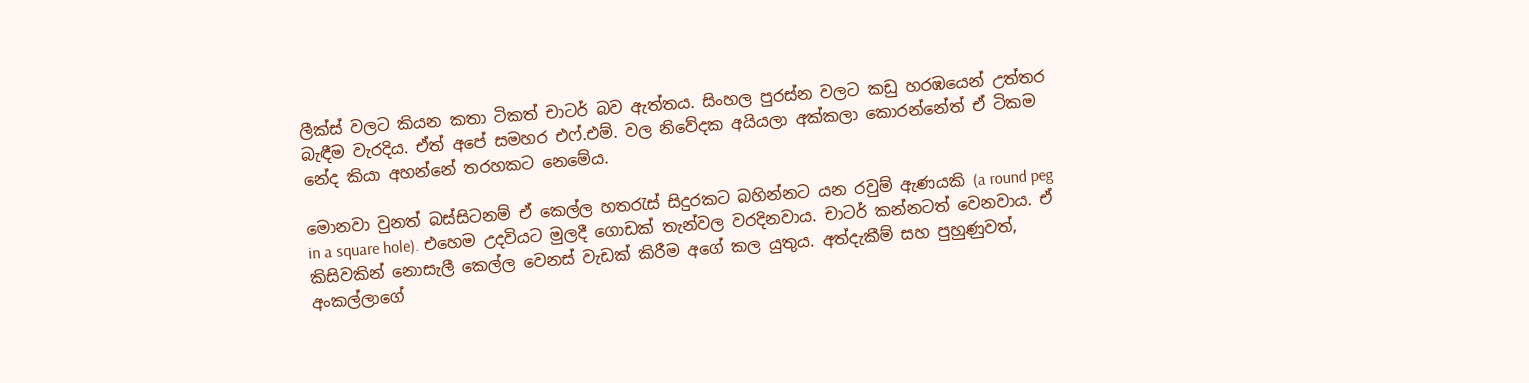ලීක්ස් වලට කියන කතා ටිකත් චාටර් බව ඇත්තය. සිංහල පුරස්න වලට කඩු හරඹයෙන් උත්තර බැඳීම වැරදිය. ඒත් අපේ සමහර එෆ්.එම්. වල නිවේදක අයියලා අක්කලා කොරන්නේත් ඒ ටිකම නේද කියා අහන්නේ තරහකට නෙමේය.

මොනවා වුනත් බස්සිටනම් ඒ කෙල්ල හතරැස් සිදුරකට බහින්නට යන රවුම් ඇණයකි (a round peg in a square hole). එහෙම උදවියට මුලදී ගොඩක් තැන්වල වරදිනවාය. චාටර් කන්නටත් වෙනවාය. ඒ කිසිවකින් නොසැලී කෙල්ල වෙනස් වැඩක් කිරීම අගේ කල යුතුය. අත්දැකීම් සහ පුහුණුවත්, අංකල්ලාගේ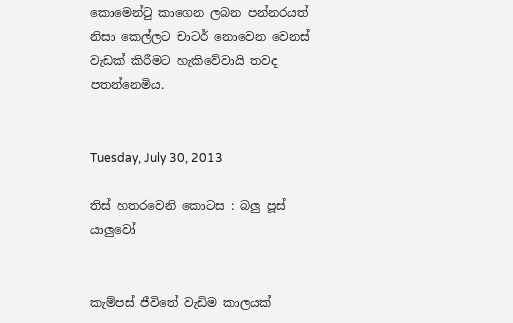කොමෙන්ටු කාගෙන ලබන පන්නරයත් නිසා කෙල්ලට චාටර් නොවෙන වෙනස් වැඩක් කිරීමට හැකිවේවායි තවද පතන්නෙමිය.


Tuesday, July 30, 2013

තිස් හතරවෙනි කොටස : බලු පූස් යාලුවෝ


කැම්පස් ජීවිතේ වැඩිම කාලයක්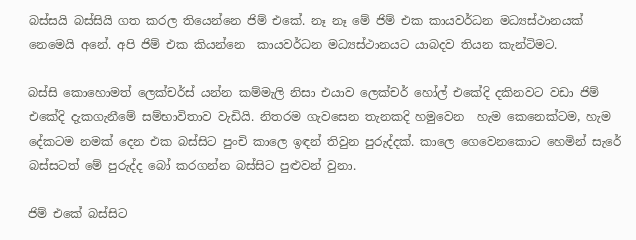බස්සයි බස්සියි ගත කරල තියෙන්නෙ ජිම් එකේ. නෑ නෑ මේ ජිම් එක කායවර්ධන මධ්‍යස්ථානයක් නෙමෙයි අනේ. අපි ජිම් එක කියන්නෙ  කායවර්ධන මධ්‍යස්ථානයට යාබදව තියන කැන්ටිමට.

බස්සි කොහොමත් ලෙක්චර්ස් යන්න කම්මැලි නිසා එයාව ලෙක්චර් හෝල් එකේදි දකිනවට වඩා ජිම් එකේදි දැකගැනීමේ සම්භාවිතාව වැඩියි. නිතරම ගැවසෙන තැනකදි හමුවෙන  හැම කෙනෙක්ටම, හැම දේකටම නමක් දෙන එක බස්සිට පුංචි කාලෙ ඉඳන් තිවුන පුරුද්දක්. කාලෙ ගෙවෙනකොට හෙමින් සැරේ බස්සටත් මේ පුරුද්ද බෝ කරගන්න බස්සිට පුළුවන් වුනා.

ජිම් එකේ බස්සිට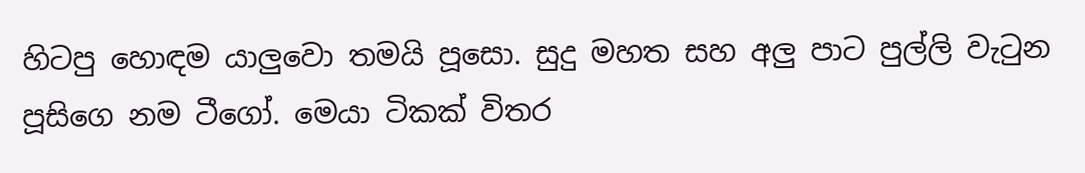හිටපු හොඳම යාලුවො තමයි පූසො. සුදු මහත සහ අලු පාට පුල්ලි වැටුන පූසිගෙ නම ටීගෝ. මෙයා ටිකක් විතර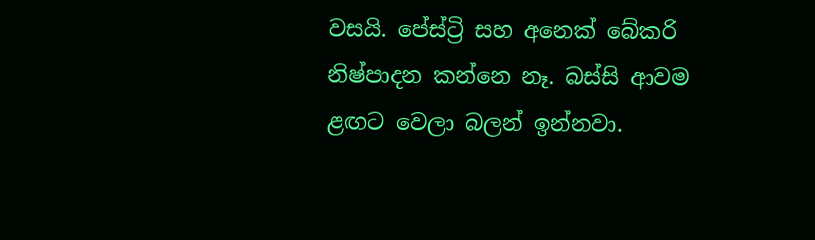වසයි. පේස්ට්‍රි සහ අනෙක් බේකරි නිෂ්පාදන කන්නෙ නෑ. බස්සි ආවම ළඟට වෙලා බලන් ඉන්නවා.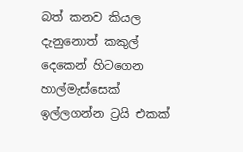බත් කනව කියල දැනුනොත් කකුල් දෙකෙන් හිටගෙන හාල්මැස්සෙක් ඉල්ලගන්න ට්‍රයි එකක්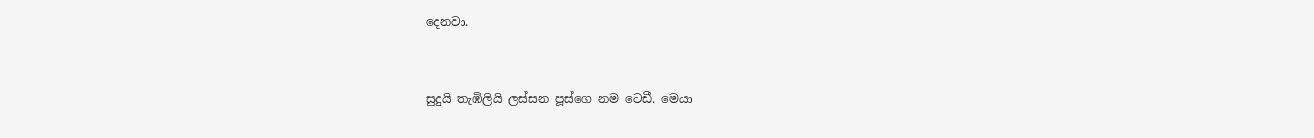දෙනවා.



සුදුයි තැඹිලියි ලස්සන පූස්ගෙ නම ටෙඩී. මෙයා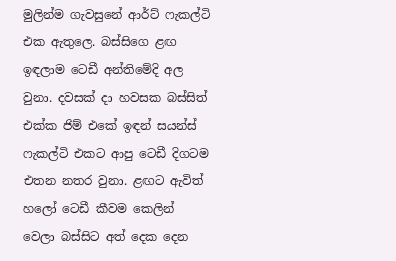මුලින්ම ගැවසුනේ ආර්ට් ෆැකල්ටි එක ඇතුලෙ. බස්සිගෙ ළඟ ඉඳලාම ටෙඩී අන්තිමේදි අල වුනා. දවසක් දා හවසක බස්සිත් එක්ක ජිම් එකේ ඉඳන් සයන්ස් ෆැකල්ටි එකට ආපු ටෙඩී දිගටම එතන නතර වුනා. ළඟට ඇවිත් හලෝ ටෙඩී කීවම කෙලින් වෙලා බස්සිට අත් දෙක දෙන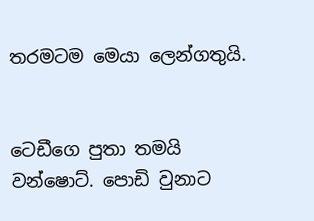තරමටම මෙයා ලෙන්ගතුයි.


ටෙඩීගෙ පුතා තමයි වන්ෂොට්. පොඩි වුනාට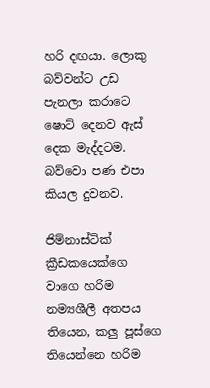හරි දඟයා. ලොකු බව්වන්ට උඩ පැනලා කරාටෙ ෂොට් දෙනව ඇස් දෙක මැද්දටම. බව්වො පණ එපා කියල දුවනව.

ජිම්නාස්ටික් ක්‍රීඩකයෙක්ගෙ වාගෙ හරිම නම්‍යශීලී අතපය තියෙන, කලු පූස්ගෙ තියෙන්නෙ හරිම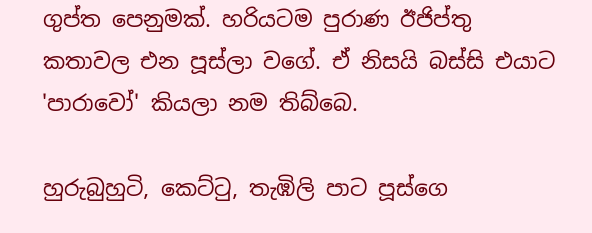ගුප්ත පෙනුමක්. හරියටම පුරාණ ඊජිප්තු කතාවල එන පූස්ලා වගේ. ඒ නිසයි බස්සි එයාට 'පාරාවෝ' කියලා නම තිබ්බෙ.

හුරුබුහුටි, කෙට්ටු, තැඹිලි පාට පූස්ගෙ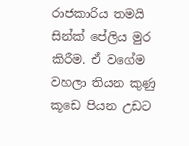රාජකාරිය තමයි සින්ක් පේලිය මුර කිරීම. ඒ වගේම වහලා තියන කුණු කූඩෙ පියන උඩට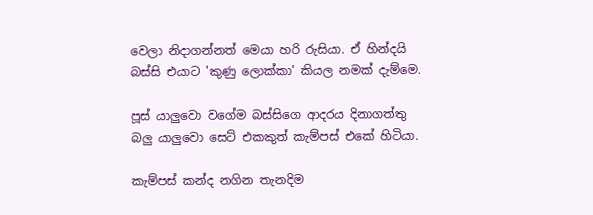වෙලා නිදාගන්නත් මෙයා හරි රුසියා. ඒ හින්දයි බස්සි එයාට 'කුණු ලොක්කා' කියල නමක් දැම්මෙ.

පූස් යාලුවො වගේම බස්සිගෙ ආදරය දිනාගත්තු බලු යාලුවො සෙට් එකකුත් කැම්පස් එකේ හිටියා.

කැම්පස් කන්ද නගින තැනදිම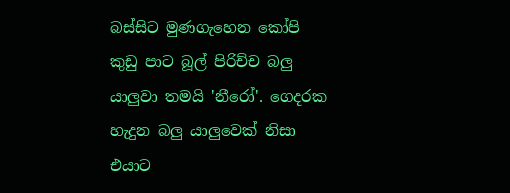බස්සිට මුණගැහෙන කෝපි කුඩු පාට බූල් පිරිච්ච බලු යාලුවා තමයි 'නීරෝ'. ගෙදරක හැදුන බලු යාලුවෙක් නිසා එයාට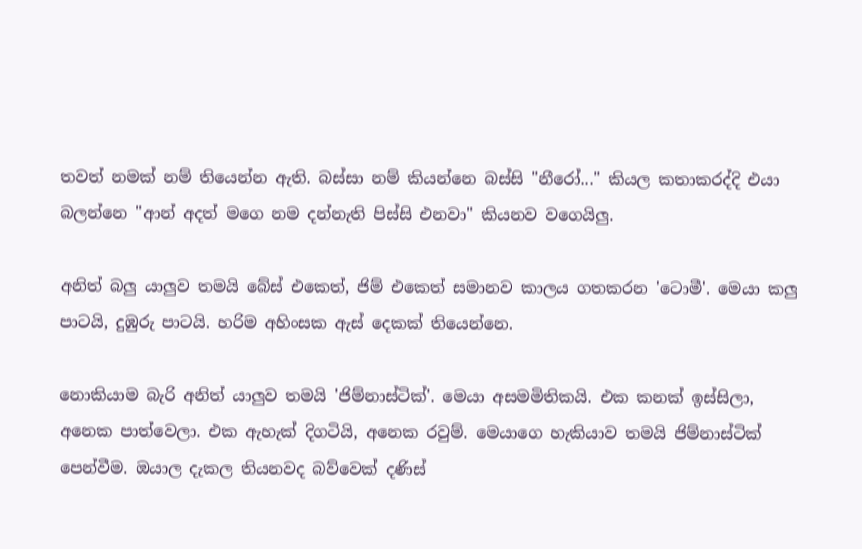තවත් නමක් නම් තියෙන්න ඇති. බස්සා නම් කියන්නෙ බස්සි "නීරෝ..." කියල කතාකරද්දි එයා බලන්නෙ "ආන් අදත් මගෙ නම දන්නැති පිස්සි එනවා" කියනව වගෙයිලු.

අනිත් බලු යාලුව තමයි බේස් එකෙත්, ජිම් එකෙත් සමානව කාලය ගතකරන 'ටොමී'. මෙයා කලු පාටයි, දුඹුරු පාටයි. හරිම අහිංසක ඇස් දෙකක් තියෙන්නෙ.

නොකියාම බැරි අනිත් යාලුව තමයි 'ජිම්නාස්ටික්'. මෙයා අසමමිතිකයි. එක කනක් ඉස්සිලා, අනෙක පාත්වෙලා. එක ඇහැක් දිගටියි, අනෙක රවුම්. මෙයාගෙ හැකියාව තමයි ජිම්නාස්ටික් පෙන්වීම. ඔයාල දැකල තියනවද බව්වෙක් දණිස්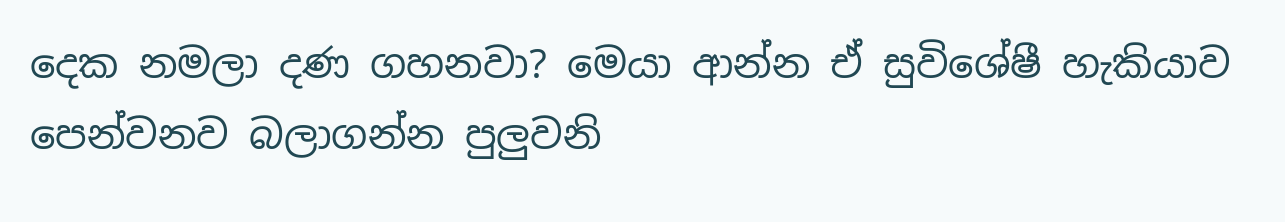දෙක නමලා දණ ගහනවා? මෙයා ආන්න ඒ සුවිශේෂී හැකියාව පෙන්වනව බලාගන්න පුලුවනි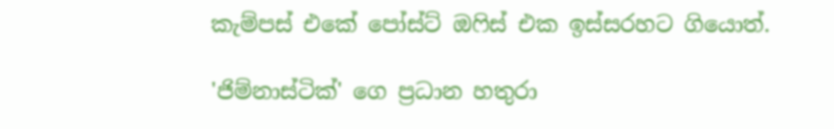කැම්පස් එකේ පෝස්ට් ඔෆිස් එක ඉස්සරහට ගියොත්.

'ජිම්නාස්ටික්' ගෙ ප්‍රධාන හතුරා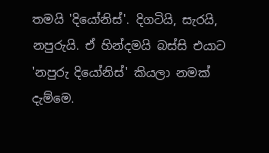තමයි 'දියෝනිස්'. දිගටියි, සැරයි, නපුරුයි. ඒ හින්දමයි බස්සි එයාට 'නපුරු දියෝනිස්' කියලා නමක් දැම්මෙ.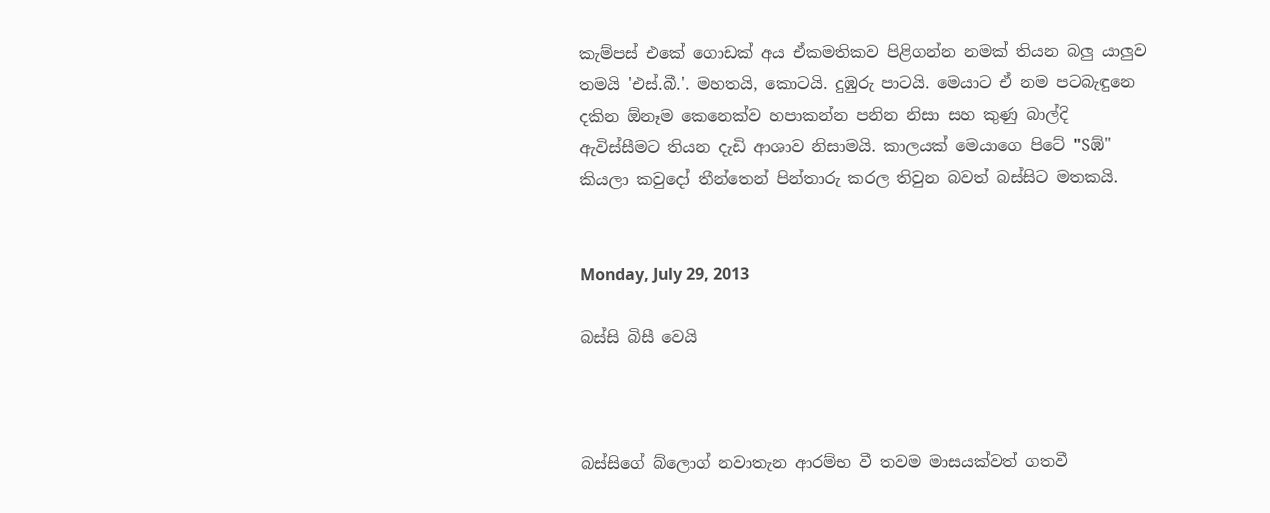කැම්පස් එකේ ගොඩක් අය ඒකමතිකව පිළිගන්න නමක් තියන බලු යාලුව තමයි 'එස්.බී.'. මහතයි, කොටයි. දුඹුරු පාටයි. මෙයාට ඒ නම පටබැඳුනෙ දකින ඕනෑම කෙනෙක්ව හපාකන්න පනින නිසා සහ කුණු බාල්දි ඇවිස්සීමට තියන දැඩි ආශාව නිසාමයි. කාලයක් මෙයාගෙ පිටේ "Sඹ්" කියලා කවුදෝ තීන්තෙන් පින්තාරු කරල තිවුන බවත් බස්සිට මතකයි.


Monday, July 29, 2013

බස්සි බිසී වෙයි



බස්සිගේ බ්ලොග් නවාතැන ආරම්භ වී තවම මාසයක්වත් ගතවී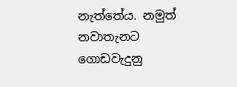නැත්තේය. නමුත් නවාතැනට ගොඩවැදුනු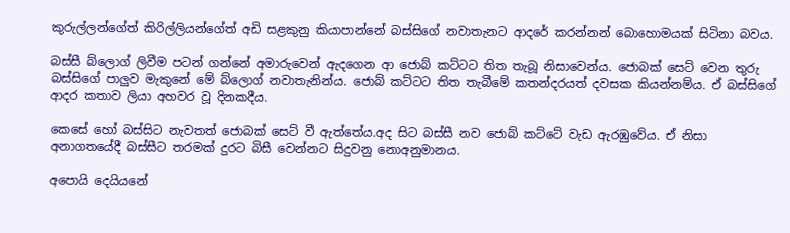කුරුල්ලන්ගේත් කිරිල්ලියන්ගේත් අඩි සළකුනු කියාපාන්නේ බස්සිගේ නවාතැනට ආදරේ කරන්නන් බොහොමයක් සිටිනා බවය.

බස්සී බ්ලොග් ලිවීම පටන් ගන්නේ අමාරුවෙන් ඇදගෙන ආ ජොබ් කට්ටට තිත තැබූ නිසාවෙන්ය. ජොබක් සෙට් වෙන තුරු බස්සිගේ පාලුව මැකුනේ මේ බ්ලොග් නවාතැනින්ය. ජොබ් කට්ටට තිත තැබීමේ කතන්දරයත් දවසක කියන්නම්ය. ඒ බස්සිගේ ආදර කතාව ලියා අහවර වූ දිනකදීය.

කෙසේ හෝ බස්සිට නැවතත් ජොබක් සෙට් වී ඇත්තේය.අද සිට බස්සී නව ජොබ් කට්ටේ වැඩ ඇරඹුවේය. ඒ නිසා
අනාගතයේදී බස්සීට තරමක් දුරට බිසී වෙන්නට සිදුවනු නොඅනුමානය.

අපොයි දෙයියනේ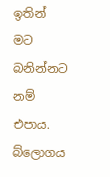ඉතින් මට බනින්නට නම් එපාය. බ්ලොගය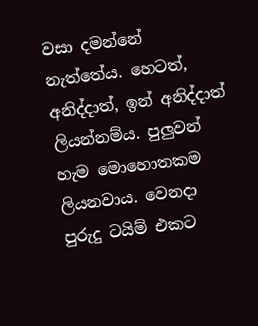වසා දමන්නේ නැත්තේය. හෙටත්, අනිද්දාත්, ඉන් අනිද්දාත් ලියන්නම්ය. පුලුවන් හැම මොහොතකම ලියනවාය. වෙනදා පුරුදු ටයිම් එකට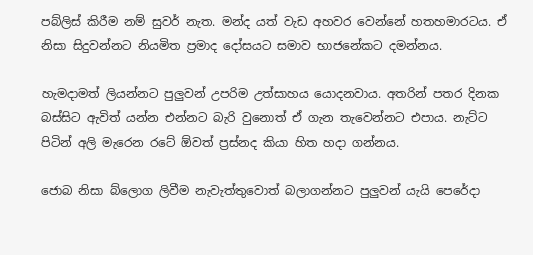පබ්ලිස් කිරීම නම් සුවර් නැත. මන්ද යත් වැඩ අහවර වෙන්නේ හතහමාරටය. ඒ නිසා සිදුවන්නට නියමිත ප්‍රමාද දෝසයට සමාව භාජනේකට දමන්නය.

හැමදාමත් ලියන්නට පුලුවන් උපරිම උත්සාහය යොදනවාය. අතරින් පතර දිනක බස්සිට ඇවිත් යන්න එන්නට බැරි වුනොත් ඒ ගැන තැවෙන්නට එපාය. නැට්ට පිටින් අලි මැරෙන රටේ ඕවත් ප්‍රස්නද කියා හිත හදා ගන්නය.

ජොබ නිසා බ්ලොග ලිවීම නැවැත්තුවොත් බලාගන්නට පුලුවන් යැයි පෙරේදා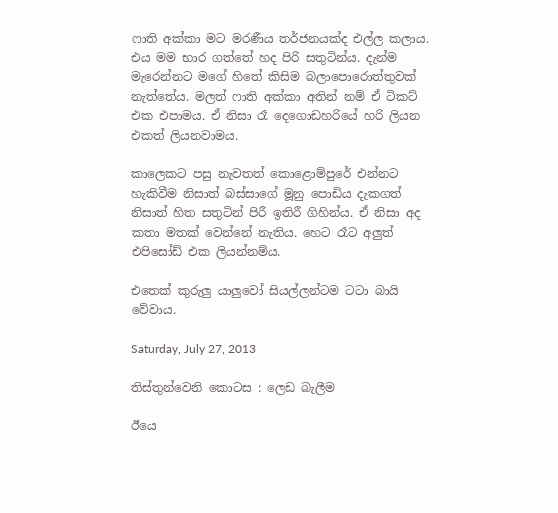ෆාති අක්කා මට මරණීය තර්ජනයක්ද එල්ල කලාය. එය මම භාර ගත්තේ හද පිරි සතුටින්ය. දැන්ම මැරෙන්නට මගේ හිතේ කිසිම බලාපොරොත්තුවක් නැත්තේය. මලත් ෆාති අක්කා අතින් නම් ඒ ටිකට් එක එපාමය. ඒ නිසා රෑ දෙගොඩහරියේ හරි ලියන එකත් ලියනවාමය.

කාලෙකට පසු නැවතත් කොළොම්පුරේ එන්නට හැකිවීම නිසාත් බස්සාගේ මූනු පොඩිය දැකගත් නිසාත් හිත සතුටින් පිරී ඉතිරී ගිහින්ය. ඒ නිසා අද කතා මතක් වෙන්නේ නැතිය. හෙට රෑට අලුත් එපිසෝඩ් එක ලියන්නම්ය.

එතෙක් කුරුලු යාලුවෝ සියල්ලන්ටම ටටා බායි වේවාය.

Saturday, July 27, 2013

තිස්තුන්වෙනි කොටස : ලෙඩ බැලීම

ඊයෙ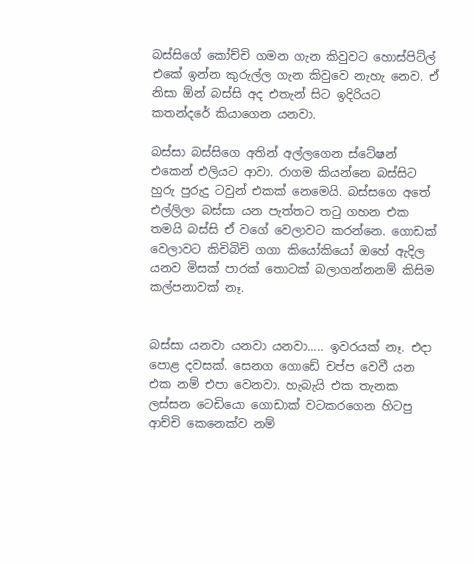බස්සිගේ කෝච්චි ගමන ගැන කිවුවට හොස්පිට්ල් එකේ ඉන්න කුරුල්ල ගැන කිවුවෙ නැහැ නෙව. ඒ නිසා ඕන් බස්සි අද එතැන් සිට ඉදිරියට කතන්දරේ කියාගෙන යනවා.

බස්සා බස්සිගෙ අතින් අල්ලගෙන ස්ටේෂන් එකෙන් එලියට ආවා. රාගම කියන්නෙ බස්සිට හුරු පුරුදු ටවුන් එකක් නෙමෙයි. බස්සගෙ අතේ එල්ලිලා බස්සා යන පැත්තට තටු ගහන එක තමයි බස්සි ඒ වගේ වෙලාවට කරන්නෙ. ගොඩක් වෙලාවට කිචිබිචි ගගා කියෝකියෝ ඔහේ ඇදිල යනව මිසක් පාරක් තොටක් බලාගන්නනම් කිසිම කල්පනාවක් නෑ.


බස්සා යනවා යනවා යනවා..... ඉවරයක් නෑ. එදා පොළ දවසක්. සෙනග ගොඩේ චප්ප වෙවී යන එක නම් එපා වෙනවා. හැබැයි එක තැනක ලස්සන ටෙඩියො ගොඩාක් වටකරගෙන හිටපු ආච්චි කෙනෙක්ව නම්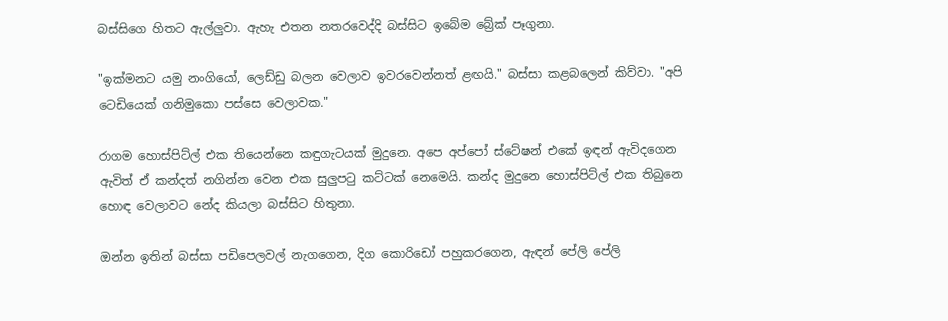බස්සිගෙ හිතට ඇල්ලුවා. ඇහැ එතන නතරවෙද්දි බස්සිට ඉබේම බ්‍රේක් පෑගුනා.

"ඉක්මනට යමු නංගියෝ, ලෙඩ්ඩු බලන වෙලාව ඉවරවෙන්නත් ළඟයි." බස්සා කළබලෙන් කිව්වා. "අපි ටෙඩියෙක් ගනිමුකො පස්සෙ වෙලාවක."

රාගම හොස්පිට්ල් එක තියෙන්නෙ කඳුගැටයක් මුදුනෙ. අපෙ අප්පෝ ස්ටේෂන් එකේ ඉඳන් ඇවිදගෙන ඇවිත් ඒ කන්දත් නගින්න වෙන එක සුලුපටු කට්ටක් නෙමෙයි. කන්ද මුදුනෙ හොස්පිට්ල් එක තිබුනෙ හොඳ වෙලාවට නේද කියලා බස්සිට හිතුනා.

ඔන්න ඉතින් බස්සා පඩිපෙලවල් නැගගෙන, දිග කොරිඩෝ පහුකරගෙන, ඇඳන් පේලි පේලි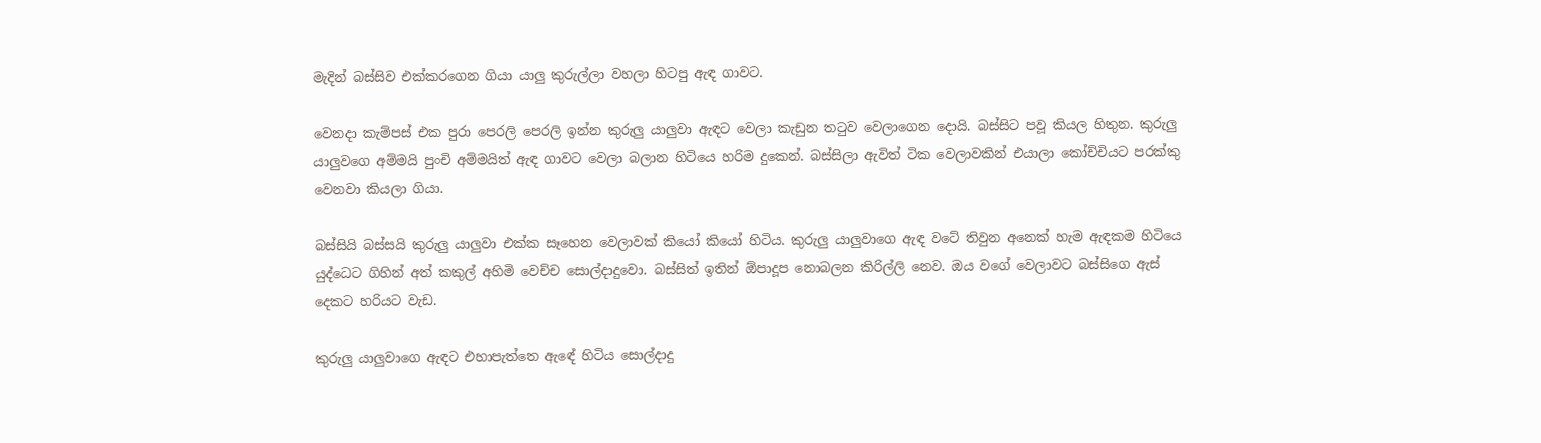මැදින් බස්සිව එක්කරගෙන ගියා යාලු කුරුල්ලා වහලා හිටපු ඇඳ ගාවට.

වෙනදා කැම්පස් එක පුරා පෙරලි පෙරලි ඉන්න කුරුලු යාලුවා ඇඳට වෙලා කැඩුන තටුව වෙලාගෙන දොයි. බස්සිට පවූ කියල හිතුන. කුරුලු යාලුවගෙ අම්මයි පුංචි අම්මයිත් ඇඳ ගාවට වෙලා බලාන හිටියෙ හරිම දුකෙන්. බස්සිලා ඇවිත් ටික වෙලාවකින් එයාලා කෝච්චියට පරක්කු වෙනවා කියලා ගියා.

බස්සියි බස්සයි කුරුලු යාලුවා එක්ක සෑහෙන වෙලාවක් කියෝ කියෝ හිටිය. කුරුලු යාලුවාගෙ ඇඳ වටේ තිවුන අනෙක් හැම ඇඳකම හිටියෙ යුද්ධෙට ගිහින් අත් කකුල් අහිමි වෙච්ච සොල්දාදුවො. බස්සිත් ඉතින් ඕපාදූප නොබලන කිරිල්ලි නෙව. ඔය වගේ වෙලාවට බස්සිගෙ ඇස් දෙකට හරියට වැඩ.

කුරුලු යාලුවාගෙ ඇඳට එහාපැත්තෙ ඇඳේ හිටිය සොල්දාදු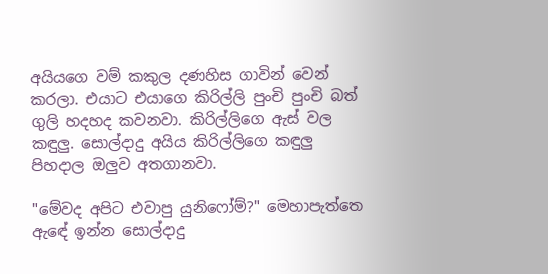අයියගෙ වම් කකුල දණහිස ගාවින් වෙන් කරලා. එයාට එයාගෙ කිරිල්ලි පුංචි පුංචි බත් ගුලි හදහද කවනවා. කිරිල්ලිගෙ ඇස් වල කඳුලු. සොල්දාදු අයිය කිරිල්ලිගෙ කඳුලු පිහදාල ඔලුව අතගානවා.

"මේවද අපිට එවාපු යුනිෆෝම්?" මෙහාපැත්තෙ ඇඳේ ඉන්න සොල්දාදු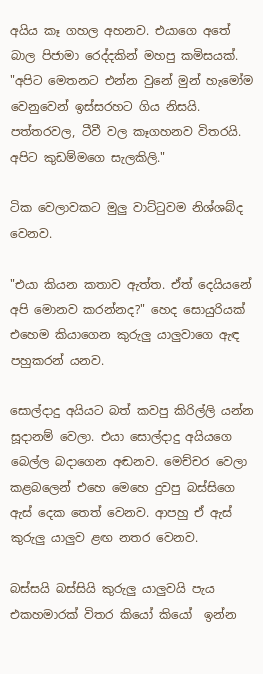අයිය කෑ ගහල අහනව. එයාගෙ අතේ බාල පිජාමා රෙද්දකින් මහපු කමිසයක්. "අපිට මෙතනට එන්න වුනේ මුන් හැමෝම වෙනුවෙන් ඉස්සරහට ගිය නිසයි. පත්තරවල, ටීවී වල කෑගහනව විතරයි. අපිට කුඩම්මගෙ සැලකිලි."

ටික වෙලාවකට මුලු වාට්ටුවම නිශ්ශබ්ද වෙනව.

"එයා කියන කතාව ඇත්ත. ඒත් දෙයියනේ අපි මොනව කරන්නද?" හෙද සොයුරියක් එහෙම කියාගෙන කුරුලු යාලුවාගෙ ඇඳ පහුකරන් යනව.

සොල්දාදු අයියට බත් කවපු කිරිල්ලි යන්න සූදානම් වෙලා. එයා සොල්දාදු අයියගෙ බෙල්ල බදාගෙන අඬනව. මෙච්චර වෙලා කළබලෙන් එහෙ මෙහෙ දුවපු බස්සිගෙ ඇස් දෙක තෙත් වෙනව. ආපහු ඒ ඇස් කුරුලු යාලුව ළඟ නතර වෙනව.

බස්සයි බස්සියි කුරුලු යාලුවයි පැය එකහමාරක් විතර කියෝ කියෝ  ඉන්න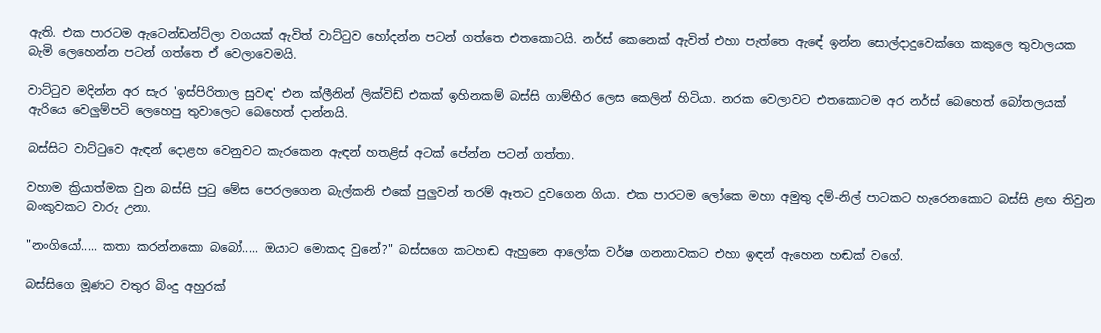ඇති. එක පාරටම ඇටෙන්ඩන්ට්ලා වගයක් ඇවිත් වාට්ටුව හෝදන්න පටන් ගත්තෙ එතකොටයි. නර්ස් කෙනෙක් ඇවිත් එහා පැත්තෙ ඇඳේ ඉන්න සොල්දාදුවෙක්ගෙ කකුලෙ තුවාලයක බැමි ලෙහෙන්න පටන් ගත්තෙ ඒ වෙලාවෙමයි.

වාට්ටුව මදින්න අර සැර 'ඉස්පිරිතාල සුවඳ' එන ක්ලීනින් ලික්විඩ් එකක් ඉහිනකම් බස්සි ගාම්භීර ලෙස කෙලින් හිටියා. නරක වෙලාවට එතකොටම අර නර්ස් බෙහෙත් බෝතලයක් ඇරියෙ වෙලුම්පටි ලෙහෙපු තුවාලෙට බෙහෙත් දාන්නයි.

බස්සිට වාට්ටුවෙ ඇඳන් දොළහ වෙනුවට කැරකෙන ඇඳන් හතළිස් අටක් පේන්න පටන් ගත්තා.

වහාම ක්‍රියාත්මක වුන බස්සි පුටු මේස පෙරලගෙන බැල්කනි එකේ පුලුවන් තරම් ඈතට දුවගෙන ගියා. එක පාරටම ලෝකෙ මහා අමුතු දම්-නිල් පාටකට හැරෙනකොට බස්සි ළඟ තිවුන බංකුවකට වාරු උනා.

"නංගියෝ..... කතා කරන්නකො බබෝ..... ඔයාට මොකද වුනේ?" බස්සගෙ කටහඬ ඇහුනෙ ආලෝක වර්ෂ ගනනාවකට එහා ඉඳන් ඇහෙන හඬක් වගේ.

බස්සිගෙ මූණට වතුර බිංදු අහුරක්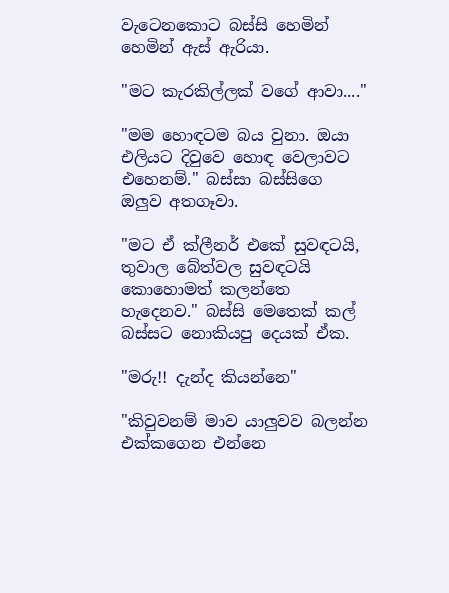වැටෙනකොට බස්සි හෙමින් හෙමින් ඇස් ඇරියා.

"මට කැරකිල්ලක් වගේ ආවා...."

"මම හොඳටම බය වුනා. ඔයා එලියට දිවුවෙ හොඳ වෙලාවට එහෙනම්." බස්සා බස්සිගෙ ඔලුව අතගෑවා.

"මට ඒ ක්ලීනර් එකේ සුවඳටයි, තුවාල බේත්වල සුවඳටයි කොහොමත් කලන්තෙ හැදෙනව." බස්සි මෙතෙක් කල් බස්සට නොකියපු දෙයක් ඒක.

"මරු!! දැන්ද කියන්නෙ"

"කිවුවනම් මාව යාලුවව බලන්න එක්කගෙන එන්නෙ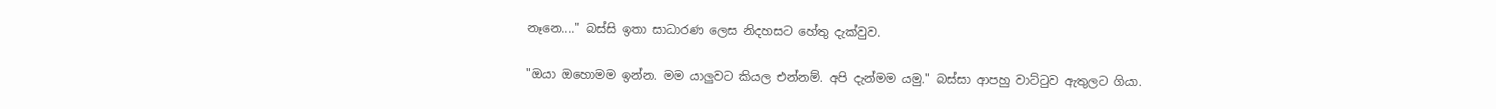නෑනෙ...." බස්සි ඉතා සාධාරණ ලෙස නිදහසට හේතු දැක්වුව.

"ඔයා ඔහොමම ඉන්න. මම යාලුවට කියල එන්නම්. අපි දැන්මම යමු." බස්සා ආපහු වාට්ටුව ඇතුලට ගියා.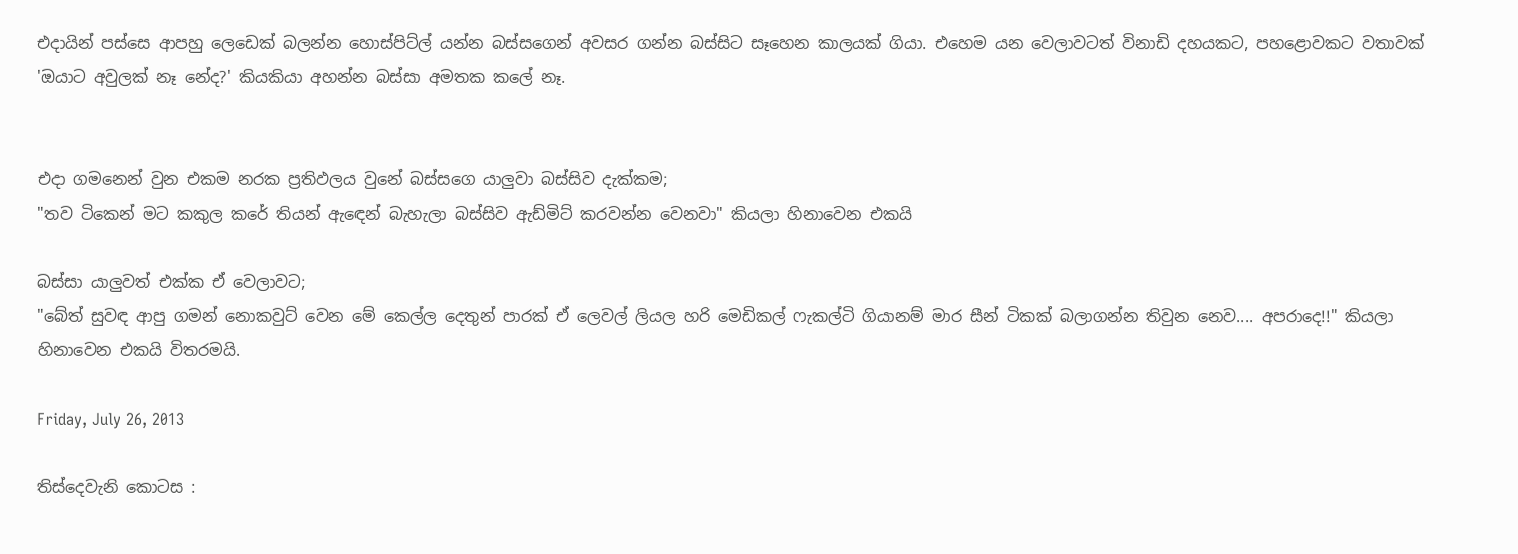එදායින් පස්සෙ ආපහු ලෙඩෙක් බලන්න හොස්පිට්ල් යන්න බස්සගෙන් අවසර ගන්න බස්සිට සෑහෙන කාලයක් ගියා. එහෙම යන වෙලාවටත් විනාඩි දහයකට, පහළොවකට වතාවක් 'ඔයාට අවුලක් නෑ නේද?' කියකියා අහන්න බස්සා අමතක කලේ නෑ.


එදා ගමනෙන් වුන එකම නරක ප්‍රතිඵලය වුනේ බස්සගෙ යාලුවා බස්සිව දැක්කම;
"තව ටිකෙන් මට කකුල කරේ තියන් ඇඳෙන් බැහැලා බස්සිව ඇඩ්මිට් කරවන්න වෙනවා" කියලා හිනාවෙන එකයි

බස්සා යාලුවත් එක්ක ඒ වෙලාවට;
"බේත් සුවඳ ආපු ගමන් නොකවුට් වෙන මේ කෙල්ල දෙතුන් පාරක් ඒ ලෙවල් ලියල හරි මෙඩිකල් ෆැකල්ටි ගියානම් මාර සීන් ටිකක් බලාගන්න තිවුන නෙව.... අපරාදෙ!!" කියලා හිනාවෙන එකයි විතරමයි.

Friday, July 26, 2013

තිස්දෙවැනි කොටස :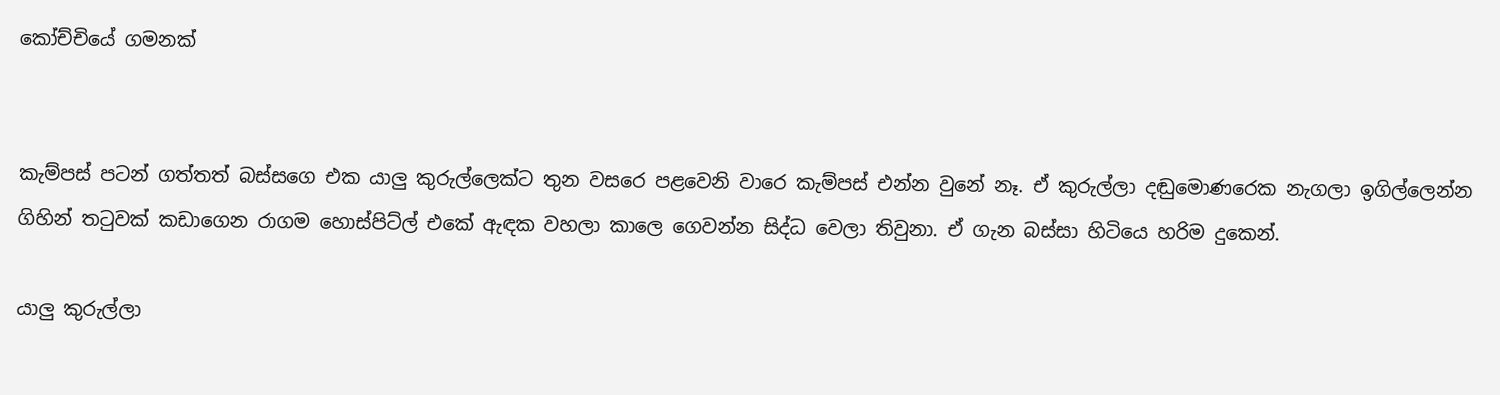කෝච්චියේ ගමනක්


කැම්පස් පටන් ගත්තත් බස්සගෙ එක යාලු කුරුල්ලෙක්ට තුන වසරෙ පළවෙනි වාරෙ කැම්පස් එන්න වුනේ නෑ. ඒ කුරුල්ලා දඬුමොණරෙක නැගලා ඉගිල්ලෙන්න ගිහින් තටුවක් කඩාගෙන රාගම හොස්පිට්ල් එකේ ඇඳක වහලා කාලෙ ගෙවන්න සිද්ධ වෙලා තිවුනා. ඒ ගැන බස්සා හිටියෙ හරිම දුකෙන්.

යාලු කුරුල්ලා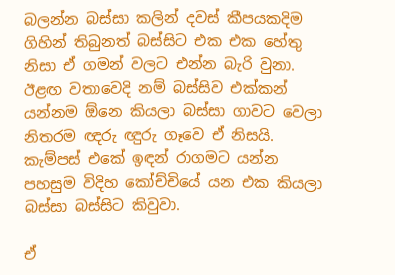බලන්න බස්සා කලින් දවස් කීපයකදිම ගිහින් තිබුනත් බස්සිට එක එක හේතු නිසා ඒ ගමන් වලට එන්න බැරි වුනා. ඊළඟ වතාවෙදි නම් බස්සිව එක්කන් යන්නම ඕනෙ කියලා බස්සා ගාවට වෙලා නිතරම ඥරු ඥුරු ගෑවෙ ඒ නිසයි. කැම්පස් එකේ ඉඳන් රාගමට යන්න පහසුම විදිහ කෝච්චියේ යන එක කියලා බස්සා බස්සිට කිවුවා.

ඒ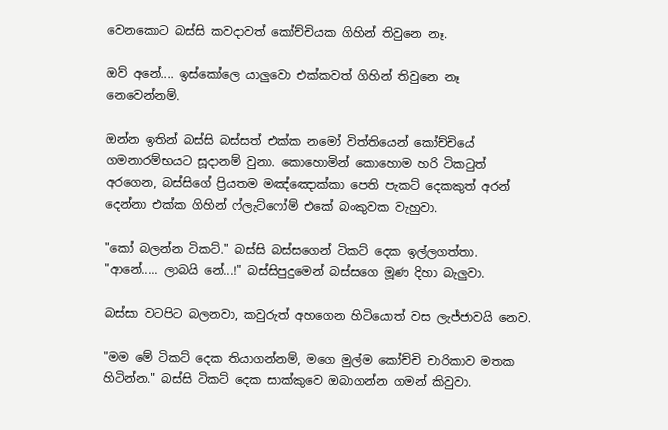වෙනකොට බස්සි කවදාවත් කෝච්චියක ගිහින් තිවුනෙ නෑ.

ඔව් අනේ.... ඉස්කෝලෙ යාලුවො එක්කවත් ගිහින් තිවුනෙ නෑ නෙවෙන්නම්.

ඔන්න ඉතින් බස්සි බස්සත් එක්ක නමෝ විත්තියෙන් කෝච්චියේ ගමනාරම්භයට සූදානම් වුනා. කොහොමින් කොහොම හරි ටිකටුත් අරගෙන, බස්සිගේ ප්‍රියතම මඤ්ඤොක්කා පෙති පැකට් දෙකකුත් අරන් දෙන්නා එක්ක ගිහින් ෆ්ලැට්ෆෝම් එකේ බංකුවක වැහුවා.

"කෝ බලන්න ටිකට්." බස්සි බස්සගෙන් ටිකට් දෙක ඉල්ලගත්තා. "ආනේ..... ලාබයි නේ...!" බස්සිපුදුමෙන් බස්සගෙ මූණ දිහා බැලුවා.

බස්සා වටපිට බලනවා, කවුරුත් අහගෙන හිටියොත් වස ලැජ්ජාවයි නෙව.

"මම මේ ටිකට් දෙක තියාගන්නම්, මගෙ මුල්ම කෝච්චි චාරිකාව මතක හිටින්න." බස්සි ටිකට් දෙක සාක්කුවෙ ඔබාගන්න ගමන් කිවුවා.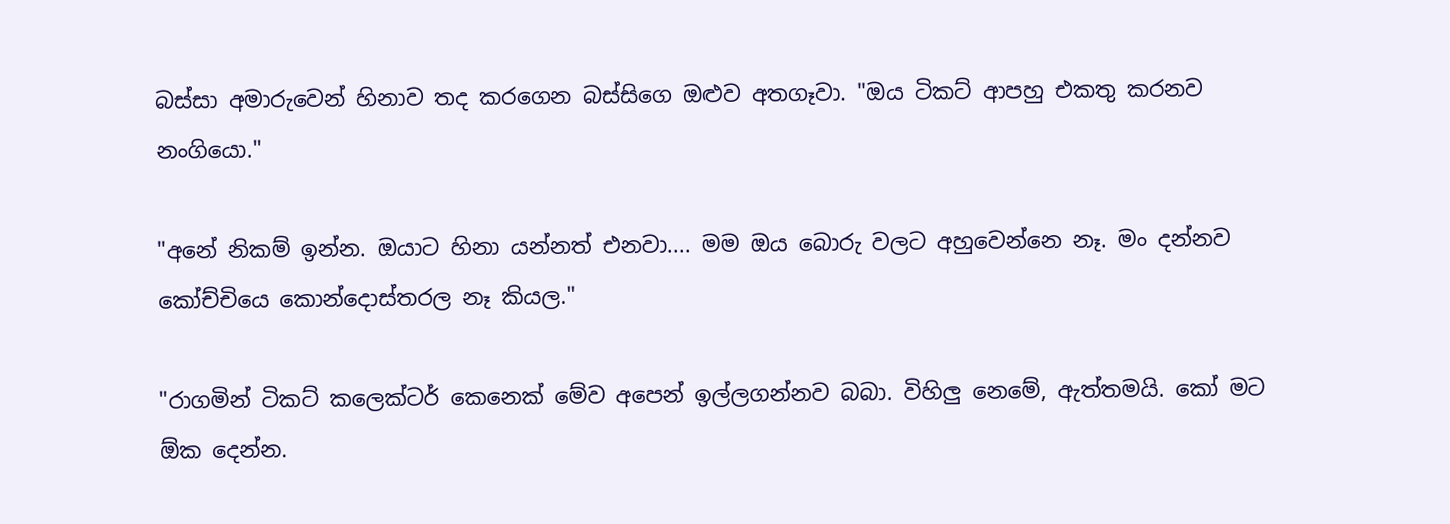බස්සා අමාරුවෙන් හිනාව තද කරගෙන බස්සිගෙ ඔළුව අතගෑවා. "ඔය ටිකට් ආපහු එකතු කරනව නංගියො."

"අනේ නිකම් ඉන්න. ඔයාට හිනා යන්නත් එනවා.... මම ඔය බොරු වලට අහුවෙන්නෙ නෑ. මං දන්නව කෝච්චියෙ කොන්දොස්තරල නෑ කියල."

"රාගමින් ටිකට් කලෙක්ටර් කෙනෙක් මේව අපෙන් ඉල්ලගන්නව බබා. විහිලු නෙමේ, ඇත්තමයි. කෝ මට ඕක දෙන්න.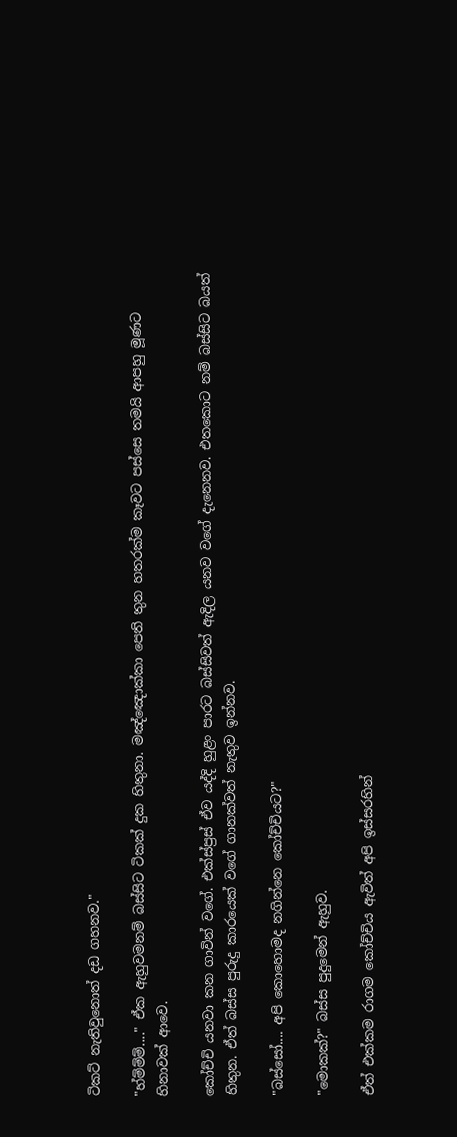ටිකට් නැතිවුනොත් දඩ ගහනව."

"හ්ම්ම්ම්...." ඒක ඇහුවමනම් බස්සිට ටිකක් දුක හිතුනා. මඤ්ඤොක්කා පෙති තුන හතරක්ම කෑවට පස්සෙ තමයි ආපහු මූණට හිනාවක් ආවෙ.

කෝච්චි යනවා කන ගාවින් වගේ. එක්ස්ප්‍රස් ඒව යද්දි හුළං පාරට බස්සිවත් ඇදිල යනව වගේ දැනෙනව. එතකොට නම් බස්සිට බයත් හිතුන. ඒත් බස්ස පුරුදු කාරයෙක් වගේ ගානක්වත් නැතුව ඉන්නව.

"බස්සෝ.... අපි කොහොමද නගින්නෙ කෝච්චියට?"

"මොකක්?" බස්ස පුදුමෙන් ඇහුව.

ඒත් එක්කම රාගම කෝච්චිය ඇවිත් අපි ඉස්සරහින්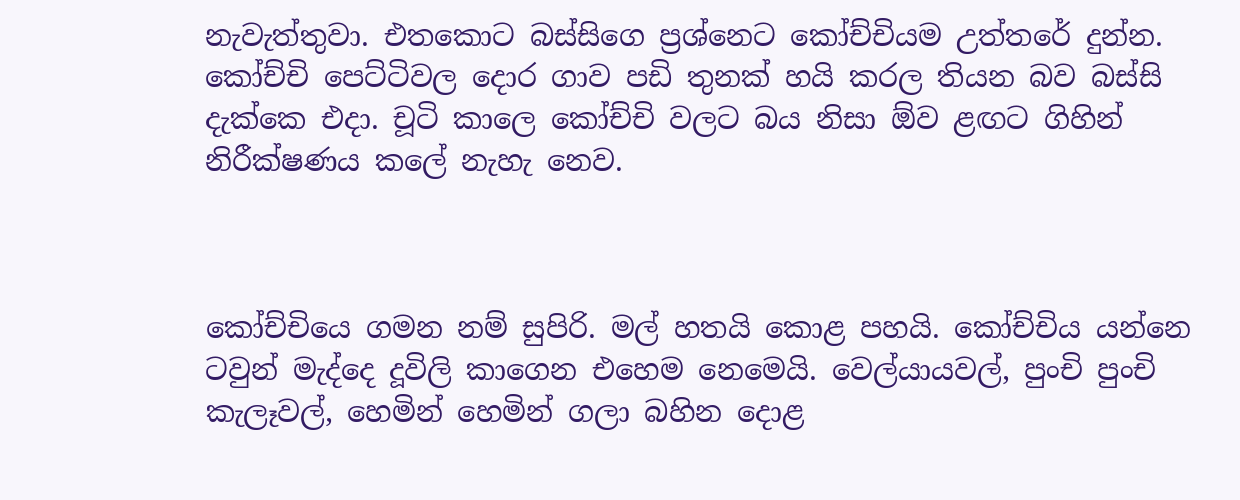නැවැත්තුවා. එතකොට බස්සිගෙ ප්‍රශ්නෙට කෝච්චියම උත්තරේ දුන්න. කෝච්චි පෙට්ටිවල දොර ගාව පඩි තුනක් හයි කරල තියන බව බස්සි දැක්කෙ එදා. චූටි කාලෙ කෝච්චි වලට බය නිසා ඕව ළඟට ගිහින් නිරීක්ෂණය කලේ නැහැ නෙව.



කෝච්චියෙ ගමන නම් සුපිරි. මල් හතයි කොළ පහයි. කෝච්චිය යන්නෙ ටවුන් මැද්දෙ දූවිලි කාගෙන එහෙම නෙමෙයි. වෙල්යායවල්, පුංචි පුංචි කැලෑවල්, හෙමින් හෙමින් ගලා බහින දොළ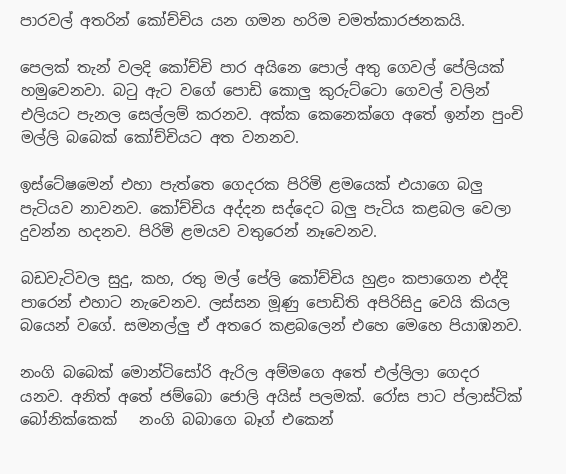පාරවල් අතරින් කෝච්චිය යන ගමන හරිම චමත්කාරජනකයි.

පෙලක් තැන් වලදි කෝච්චි පාර අයිනෙ පොල් අතු ගෙවල් පේලියක් හමුවෙනවා. බටු ඇට වගේ පොඩි කොලු කුරුට්ටො ගෙවල් වලින් එලියට පැනල සෙල්ලම් කරනව. අක්ක කෙනෙක්ගෙ අතේ ඉන්න පුංචි මල්ලි බබෙක් කෝච්චියට අත වනනව.

ඉස්ටේෂමෙන් එහා පැත්තෙ ගෙදරක පිරිමි ළමයෙක් එයාගෙ බලු පැටියව නාවනව. කෝච්චිය අද්දන සද්දෙට බලු පැටිය කළබල වෙලා දුවන්න හදනව. පිරිමි ළමයව වතුරෙන් නෑවෙනව.

බඩවැටිවල සුදු, කහ, රතු මල් පේලි කෝච්චිය හුළං කපාගෙන එද්දි පාරෙන් එහාට නැවෙනව. ලස්සන මූණු පොඩිති අපිරිසිදු වෙයි කියල බයෙන් වගේ. සමනල්ලු ඒ අතරෙ කළබලෙන් එහෙ මෙහෙ පියාඹනව.

නංගි බබෙක් මොන්ටිසෝරි ඇරිල අම්මගෙ අතේ එල්ලිලා ගෙදර යනව. අනිත් අතේ ජම්බො ජොලි අයිස් පලමක්. රෝස පාට ප්ලාස්ටික් බෝනික්කෙක්   නංගි බබාගෙ බෑග් එකෙන්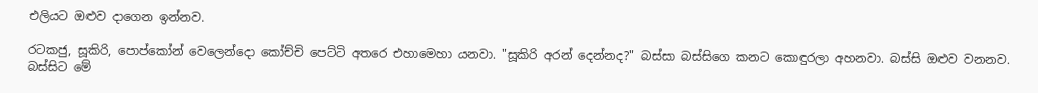එලියට ඔළුව දාගෙන ඉන්නව.

රටකජු, සූකිරි, පොප්කෝන් වෙලෙන්දො කෝච්චි පෙට්ටි අතරෙ එහාමෙහා යනවා. "සූකිරි අරන් දෙන්නද?" බස්සා බස්සිගෙ කනට කොඳුරලා අහනවා. බස්සි ඔළුව වනනව. බස්සිට මේ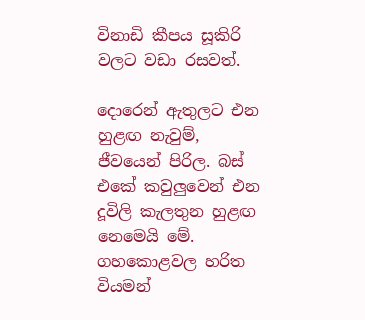විනාඩි කීපය සූකිරි වලට වඩා රසවත්.

දොරෙන් ඇතුලට එන හුළඟ නැවුම්, ජීවයෙන් පිරිල. බස් එකේ කවුලුවෙන් එන දූවිලි කැලතුන හුළඟ නෙමෙයි මේ. ගහකොළවල හරිත වියමන්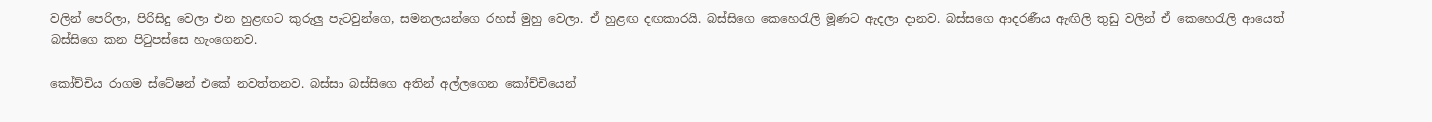වලින් පෙරිලා, පිරිසිදු වෙලා එන හුළඟට කුරුලු පැටවුන්ගෙ, සමනලයන්ගෙ රහස් මුහු වෙලා. ඒ හුළඟ දඟකාරයි. බස්සිගෙ කෙහෙරැලි මූණට ඇදලා දානව. බස්සගෙ ආදරණීය ඇඟිලි තුඩු වලින් ඒ කෙහෙරැලි ආයෙත් බස්සිගෙ කන පිටුපස්සෙ හැංගෙනව.

කෝච්චිය රාගම ස්ටේෂන් එකේ නවත්තනව. බස්සා බස්සිගෙ අතින් අල්ලගෙන කෝච්චියෙන්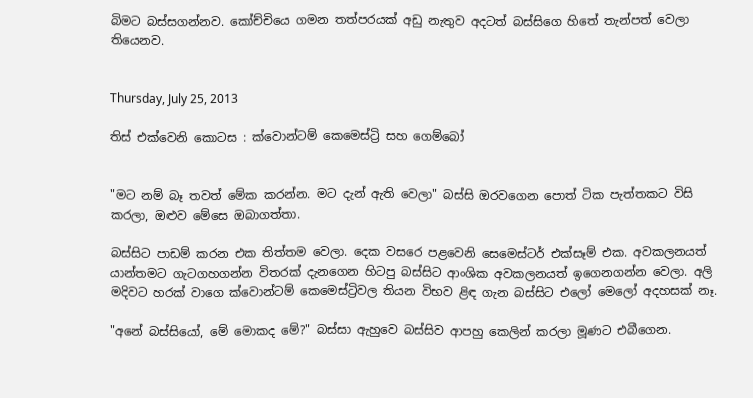බිමට බස්සගන්නව. කෝච්චියෙ ගමන තත්පරයක් අඩු නැතුව අදටත් බස්සිගෙ හිතේ තැන්පත් වෙලා තියෙනව.


Thursday, July 25, 2013

තිස් එක්වෙනි කොටස : ක්වොන්ටම් කෙමෙස්ට්‍රි සහ ගෙම්බෝ


"මට නම් බෑ තවත් මේක කරන්න. මට දැන් ඇති වෙලා" බස්සි ඔරවගෙන පොත් ටික පැත්තකට විසි කරලා, ඔළුව මේසෙ ඔබාගත්තා.

බස්සිට පාඩම් කරන එක තිත්තම වෙලා. දෙක වසරෙ පළවෙනි සෙමෙස්ටර් එක්සෑම් එක. අවකලනයත් යාන්තමට ගැටගහගන්න විතරක් දැනගෙන හිටපු බස්සිට ආංශික අවකලනයත් ඉගෙනගන්න වෙලා. අලි මදිවට හරක් වාගෙ ක්වොන්ටම් කෙමෙස්ට්‍රිවල තියන විභව ළිඳ ගැන බස්සිට එලෝ මෙලෝ අදහසක් නෑ.

"අනේ බස්සියෝ, මේ මොකද මේ?" බස්සා ඇහුවෙ බස්සිව ආපහු කෙලින් කරලා මූණට එබීගෙන.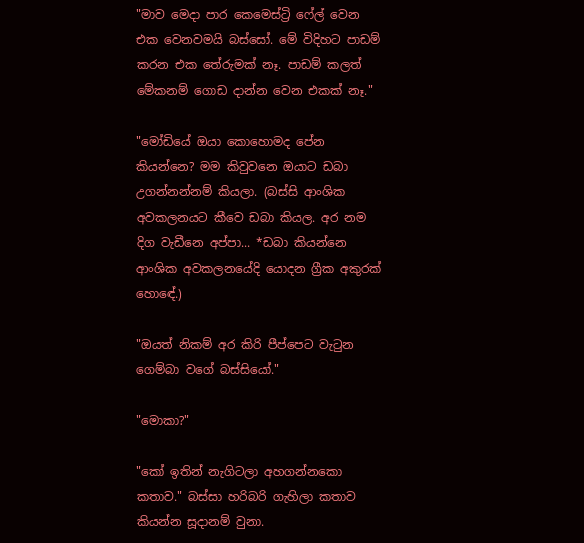"මාව මෙදා පාර කෙමෙස්ට්‍රි ෆේල් වෙන එක වෙනවමයි බස්සෝ. මේ විදිහට පාඩම් කරන එක තේරුමක් නෑ. පාඩම් කලත් මේකනම් ගොඩ දාන්න වෙන එකක් නෑ."

"මෝඩියේ ඔයා කොහොමද පේන කියන්නෙ? මම කිවුවනෙ ඔයාට ඩබා උගන්නන්නම් කියලා. (බස්සි ආංශික අවකලනයට කීවෙ ඩබා කියල. අර නම දිග වැඩීනෙ අප්පා... *ඩබා කියන්නෙ ආංශික අවකලනයේදි යොදන ග්‍රීක අකුරක් හොඳේ.)

"ඔයත් නිකම් අර කිරි පීප්පෙට වැටුන ගෙම්බා වගේ බස්සියෝ."

"මොකා?"

"කෝ ඉතින් නැගිටලා අහගන්නකො කතාව." බස්සා හරිබරි ගැහිලා කතාව කියන්න සූදානම් වුනා.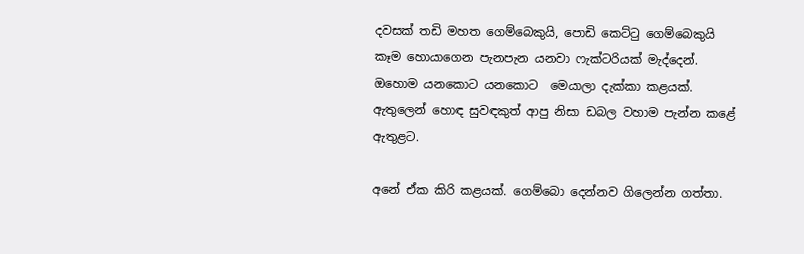දවසක් තඩි මහත ගෙම්බෙකුයි, පොඩි කෙට්ටු ගෙම්බෙකුයි කෑම හොයාගෙන පැනපැන යනවා ෆැක්ටරියක් මැද්දෙන්. ඔහොම යනකොට යනකොට  මෙයාලා දැක්කා කළයක්. ඇතුලෙන් හොඳ සුවඳකුත් ආපු නිසා ඩබල වහාම පැන්න කළේ ඇතුළට.

අනේ ඒක කිරි කළයක්. ගෙම්බො දෙන්නව ගිලෙන්න ගත්තා.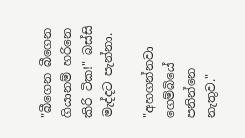"බීගෙන බීගෙන ගියානම් හරිනෙ කිරි ටික!" බස්සි මැද්දට පැන්නා.

"අහගන්නවා ගෙම්බියේ පනින්නෙ නැතුව."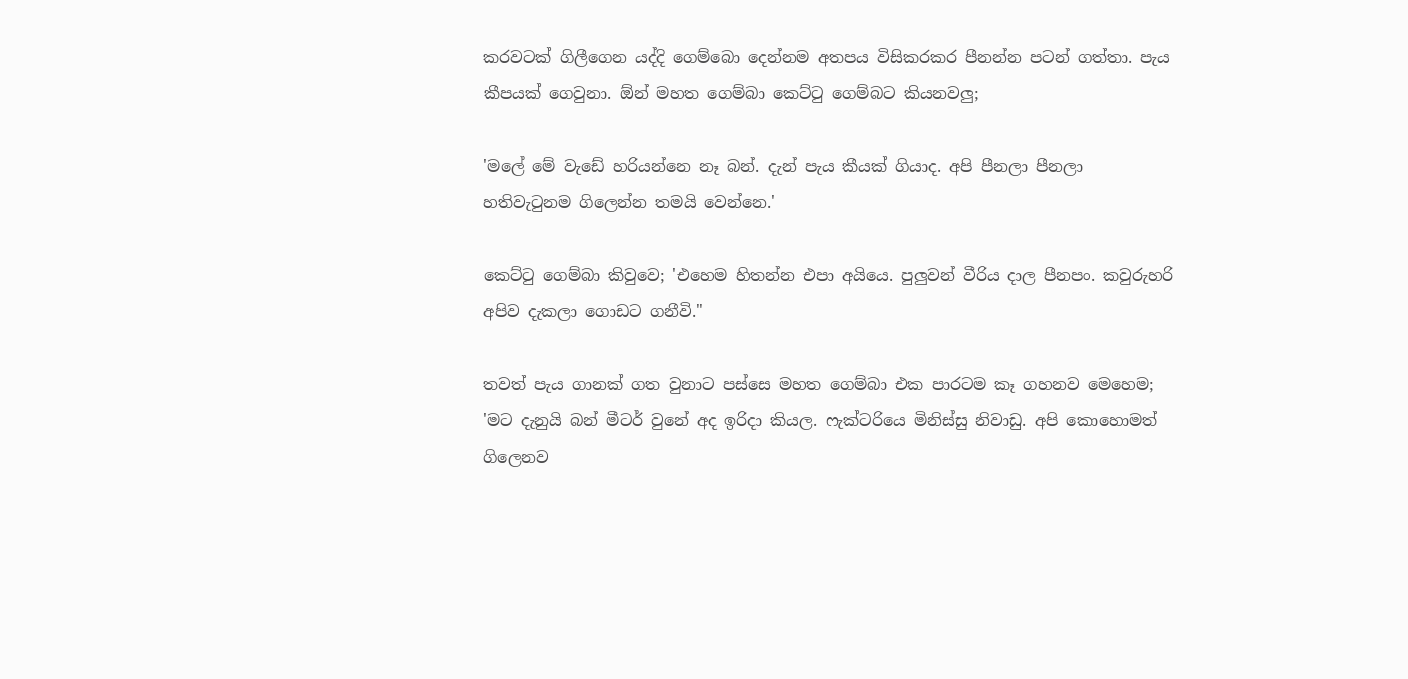කරවටක් ගිලීගෙන යද්දි ගෙම්බො දෙන්නම අතපය විසිකරකර පීනන්න පටන් ගත්තා. පැය කීපයක් ගෙවුනා. ඕන් මහත ගෙම්බා කෙට්ටු ගෙම්බට කියනවලු;

'මලේ මේ වැඩේ හරියන්නෙ නෑ බන්. දැන් පැය කීයක් ගියාද. අපි පීනලා පීනලා හතිවැටුනම ගිලෙන්න තමයි වෙන්නෙ.'

කෙට්ටු ගෙම්බා කිවුවෙ; 'එහෙම හිතන්න එපා අයියෙ. පුලුවන් වීරිය දාල පීනපං. කවුරුහරි අපිව දැකලා ගොඩට ගනීවි."

තවත් පැය ගානක් ගත වුනාට පස්සෙ මහත ගෙම්බා එක පාරටම කෑ ගහනව මෙහෙම;
'මට දැනුයි බන් මීටර් වුනේ අද ඉරිදා කියල. ෆැක්ටරියෙ මිනිස්සු නිවාඩු. අපි කොහොමත් ගිලෙනව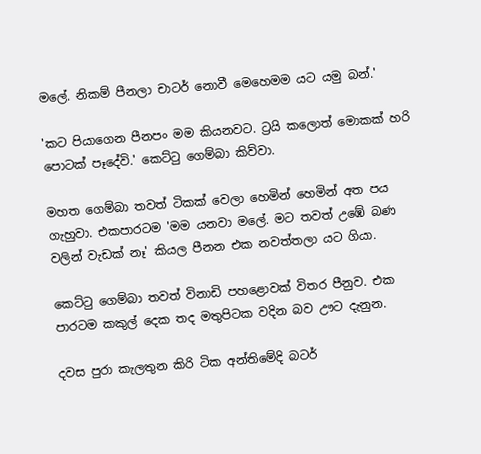මලේ. නිකම් පීනලා චාටර් නොවී මෙහෙමම යට යමු බන්.'

'කට පියාගෙන පීනපං මම කියනවට. ට්‍රයි කලොත් මොකක් හරි පොටක් පෑදේවි.' කෙට්ටු ගෙම්බා කිව්වා.

මහත ගෙම්බා තවත් ටිකක් වෙලා හෙමින් හෙමින් අත පය ගැහුවා. එකපාරටම 'මම යනවා මලේ. මට තවත් උඹේ බණ වලින් වැඩක් නෑ' කියල පීනන එක නවත්තලා යට ගියා.

කෙට්ටු ගෙම්බා තවත් විනාඩි පහළොවක් විතර පීනුව. එක පාරටම කකුල් දෙක තද මතුපිටක වදින බව ඌට දැනුන.

දවස පුරා කැලතුන කිරි ටික අන්තිමේදි බටර්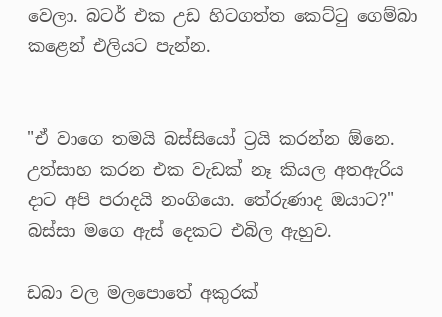වෙලා. බටර් එක උඩ හිටගත්ත කෙට්ටු ගෙම්බා කළෙන් එලියට පැන්න.


"ඒ වාගෙ තමයි බස්සියෝ ට්‍රයි කරන්න ඕනෙ. උත්සාහ කරන එක වැඩක් නෑ කියල අතඇරිය දාට අපි පරාදයි නංගියො. තේරුණාද ඔයාට?" බස්සා මගෙ ඇස් දෙකට එබිල ඇහුව.

ඩබා වල මලපොතේ අකුරක්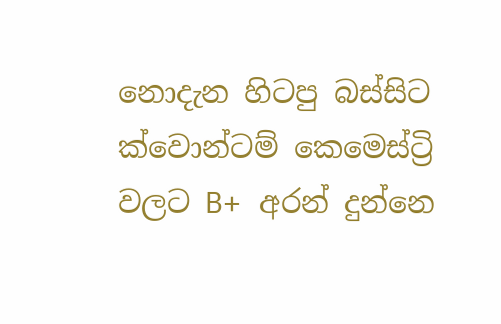නොදැන හිටපු බස්සිට ක්වොන්ටම් කෙමෙස්ට්‍රි වලට B+ අරන් දුන්නෙ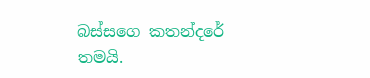බස්සගෙ කතන්දරේ තමයි.